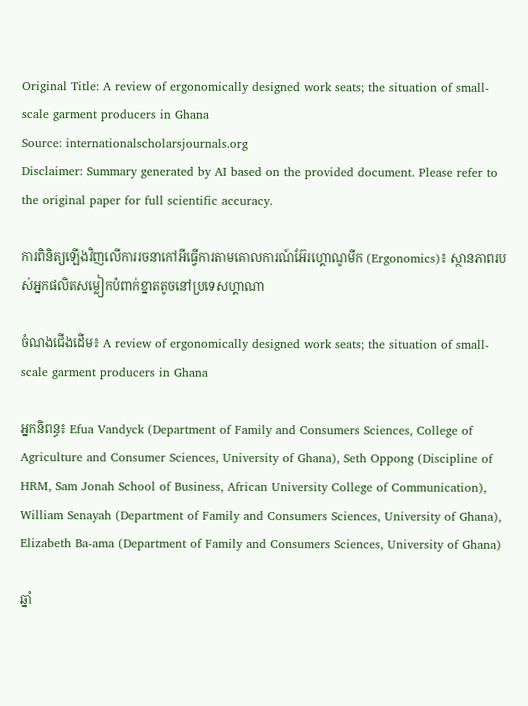Original Title: A review of ergonomically designed work seats; the situation of small-scale garment producers in Ghana
Source: internationalscholarsjournals.org
Disclaimer: Summary generated by AI based on the provided document. Please refer to the original paper for full scientific accuracy.

ការពិនិត្យឡើងវិញលើការរចនាកៅអីធ្វើការតាមគោលការណ៍អ៊ែរហ្គោណូមីក (Ergonomics)៖ ស្ថានភាពរបស់អ្នកផលិតសម្លៀកបំពាក់ខ្នាតតូចនៅប្រទេសហ្គាណា

ចំណងជើងដើម៖ A review of ergonomically designed work seats; the situation of small-scale garment producers in Ghana

អ្នកនិពន្ធ៖ Efua Vandyck (Department of Family and Consumers Sciences, College of Agriculture and Consumer Sciences, University of Ghana), Seth Oppong (Discipline of HRM, Sam Jonah School of Business, African University College of Communication), William Senayah (Department of Family and Consumers Sciences, University of Ghana), Elizabeth Ba-ama (Department of Family and Consumers Sciences, University of Ghana)

ឆ្នាំ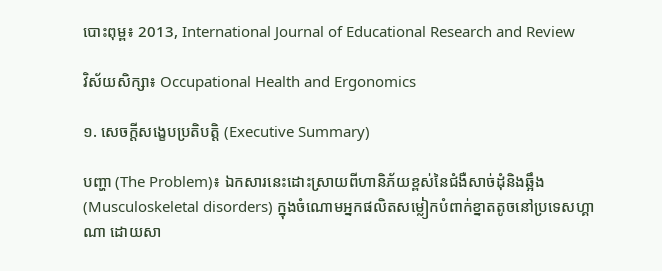បោះពុម្ព៖ 2013, International Journal of Educational Research and Review

វិស័យសិក្សា៖ Occupational Health and Ergonomics

១. សេចក្តីសង្ខេបប្រតិបត្តិ (Executive Summary)

បញ្ហា (The Problem)៖ ឯកសារនេះដោះស្រាយពីហានិភ័យខ្ពស់នៃជំងឺសាច់ដុំនិងឆ្អឹង (Musculoskeletal disorders) ក្នុងចំណោមអ្នកផលិតសម្លៀកបំពាក់ខ្នាតតូចនៅប្រទេសហ្គាណា ដោយសា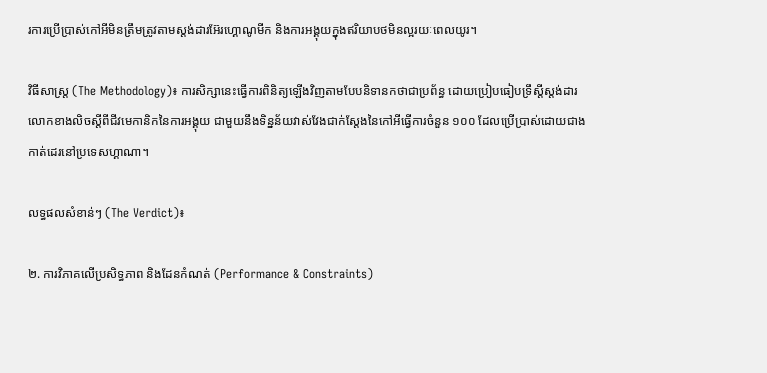រការប្រើប្រាស់កៅអីមិនត្រឹមត្រូវតាមស្តង់ដារអ៊ែរហ្គោណូមីក និងការអង្គុយក្នុងឥរិយាបថមិនល្អរយៈពេលយូរ។

វិធីសាស្ត្រ (The Methodology)៖ ការសិក្សានេះធ្វើការពិនិត្យឡើងវិញតាមបែបនិទានកថាជាប្រព័ន្ធ ដោយប្រៀបធៀបទ្រឹស្តីស្តង់ដារលោកខាងលិចស្តីពីជីវមេកានិកនៃការអង្គុយ ជាមួយនឹងទិន្នន័យវាស់វែងជាក់ស្តែងនៃកៅអីធ្វើការចំនួន ១០០ ដែលប្រើប្រាស់ដោយជាងកាត់ដេរនៅប្រទេសហ្គាណា។

លទ្ធផលសំខាន់ៗ (The Verdict)៖

២. ការវិភាគលើប្រសិទ្ធភាព និងដែនកំណត់ (Performance & Constraints)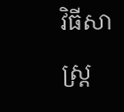វិធីសាស្ត្រ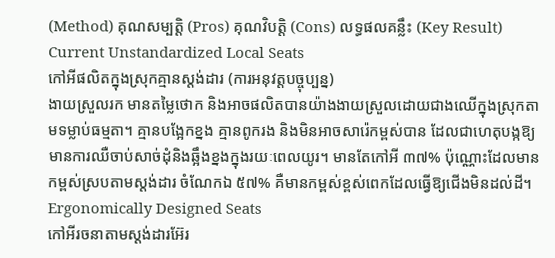(Method) គុណសម្បត្តិ (Pros) គុណវិបត្តិ (Cons) លទ្ធផលគន្លឹះ (Key Result)
Current Unstandardized Local Seats
កៅអីផលិតក្នុងស្រុកគ្មានស្តង់ដារ (ការអនុវត្តបច្ចុប្បន្ន)
ងាយស្រួលរក មានតម្លៃថោក និងអាចផលិតបានយ៉ាងងាយស្រួលដោយជាងឈើក្នុងស្រុកតាមទម្លាប់ធម្មតា។ គ្មានបង្អែកខ្នង គ្មានពូករង និងមិនអាចសារ៉េកម្ពស់បាន ដែលជាហេតុបង្កឱ្យមានការឈឺចាប់សាច់ដុំនិងឆ្អឹងខ្នងក្នុងរយៈពេលយូរ។ មានតែកៅអី ៣៧% ប៉ុណ្ណោះដែលមានកម្ពស់ស្របតាមស្តង់ដារ ចំណែកឯ ៥៧% គឺមានកម្ពស់ខ្ពស់ពេកដែលធ្វើឱ្យជើងមិនដល់ដី។
Ergonomically Designed Seats
កៅអីរចនាតាមស្តង់ដារអ៊ែរ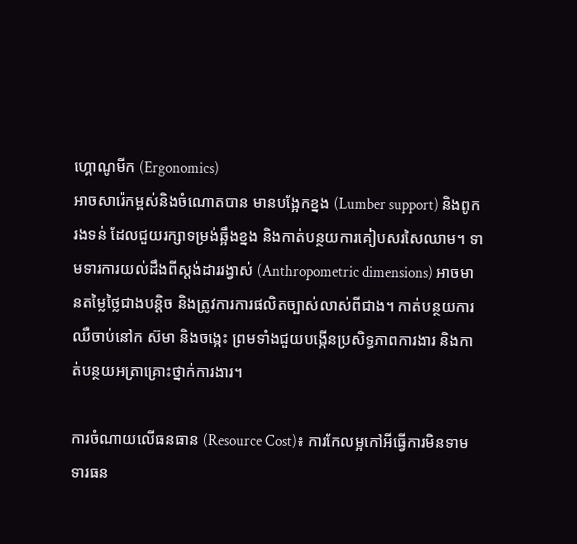ហ្គោណូមីក (Ergonomics)
អាចសារ៉េកម្ពស់និងចំណោតបាន មានបង្អែកខ្នង (Lumber support) និងពូករងទន់ ដែលជួយរក្សាទម្រង់ឆ្អឹងខ្នង និងកាត់បន្ថយការគៀបសរសៃឈាម។ ទាមទារការយល់ដឹងពីស្តង់ដាររង្វាស់ (Anthropometric dimensions) អាចមានតម្លៃថ្លៃជាងបន្តិច និងត្រូវការការផលិតច្បាស់លាស់ពីជាង។ កាត់បន្ថយការឈឺចាប់នៅក ស៊មា និងចង្កេះ ព្រមទាំងជួយបង្កើនប្រសិទ្ធភាពការងារ និងកាត់បន្ថយអត្រាគ្រោះថ្នាក់ការងារ។

ការចំណាយលើធនធាន (Resource Cost)៖ ការកែលម្អកៅអីធ្វើការមិនទាមទារធន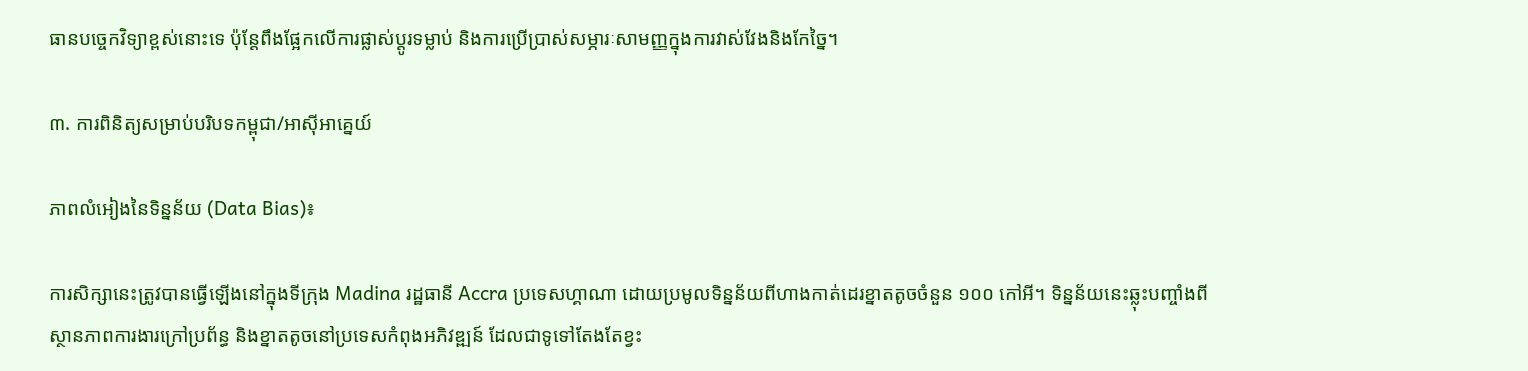ធានបច្ចេកវិទ្យាខ្ពស់នោះទេ ប៉ុន្តែពឹងផ្អែកលើការផ្លាស់ប្តូរទម្លាប់ និងការប្រើប្រាស់សម្ភារៈសាមញ្ញក្នុងការវាស់វែងនិងកែច្នៃ។

៣. ការពិនិត្យសម្រាប់បរិបទកម្ពុជា/អាស៊ីអាគ្នេយ៍

ភាពលំអៀងនៃទិន្នន័យ (Data Bias)៖

ការសិក្សានេះត្រូវបានធ្វើឡើងនៅក្នុងទីក្រុង Madina រដ្ឋធានី Accra ប្រទេសហ្គាណា ដោយប្រមូលទិន្នន័យពីហាងកាត់ដេរខ្នាតតូចចំនួន ១០០ កៅអី។ ទិន្នន័យនេះឆ្លុះបញ្ចាំងពីស្ថានភាពការងារក្រៅប្រព័ន្ធ និងខ្នាតតូចនៅប្រទេសកំពុងអភិវឌ្ឍន៍ ដែលជាទូទៅតែងតែខ្វះ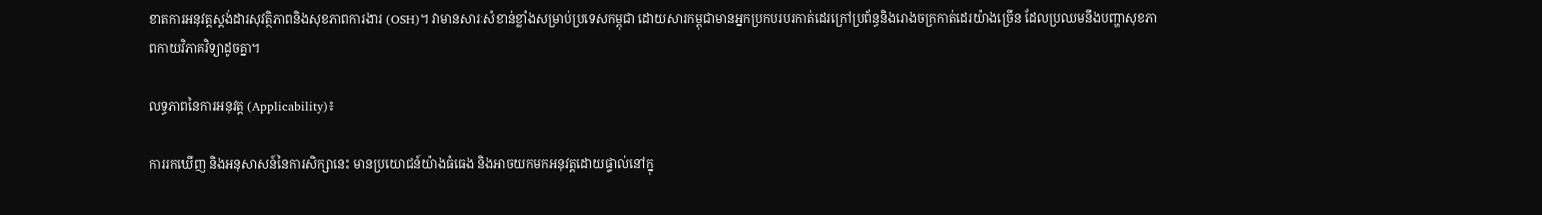ខាតការអនុវត្តស្តង់ដារសុវត្ថិភាពនិងសុខភាពការងារ (OSH)។ វាមានសារៈសំខាន់ខ្លាំងសម្រាប់ប្រទេសកម្ពុជា ដោយសារកម្ពុជាមានអ្នកប្រកបរបរកាត់ដេរក្រៅប្រព័ន្ធនិងរោងចក្រកាត់ដេរយ៉ាងច្រើន ដែលប្រឈមនឹងបញ្ហាសុខភាពកាយវិភាគវិទ្យាដូចគ្នា។

លទ្ធភាពនៃការអនុវត្ត (Applicability)៖

ការរកឃើញ និងអនុសាសន៍នៃការសិក្សានេះ មានប្រយោជន៍យ៉ាងធំធេង និងអាចយកមកអនុវត្តដោយផ្ទាល់នៅក្នុ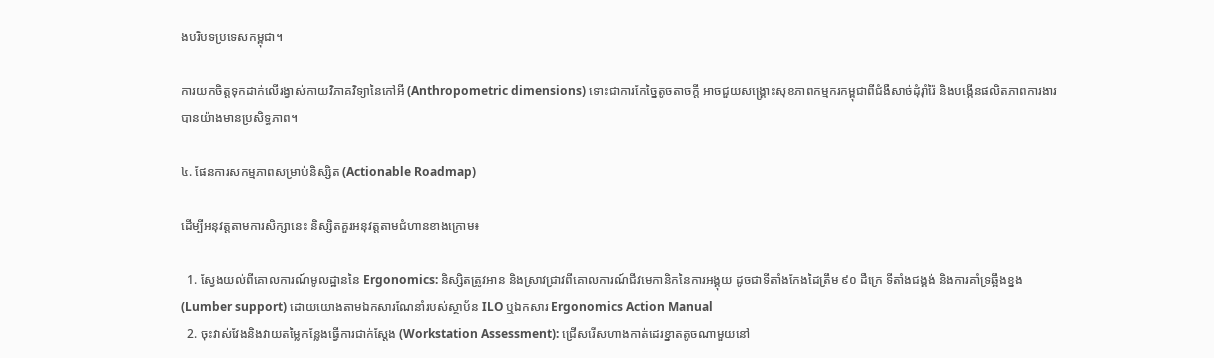ងបរិបទប្រទេសកម្ពុជា។

ការយកចិត្តទុកដាក់លើរង្វាស់កាយវិភាគវិទ្យានៃកៅអី (Anthropometric dimensions) ទោះជាការកែច្នៃតូចតាចក្តី អាចជួយសង្គ្រោះសុខភាពកម្មករកម្ពុជាពីជំងឺសាច់ដុំរ៉ាំរ៉ៃ និងបង្កើនផលិតភាពការងារបានយ៉ាងមានប្រសិទ្ធភាព។

៤. ផែនការសកម្មភាពសម្រាប់និស្សិត (Actionable Roadmap)

ដើម្បីអនុវត្តតាមការសិក្សានេះ និស្សិតគួរអនុវត្តតាមជំហានខាងក្រោម៖

  1. ស្វែងយល់ពីគោលការណ៍មូលដ្ឋាននៃ Ergonomics: និស្សិតត្រូវអាន និងស្រាវជ្រាវពីគោលការណ៍ជីវមេកានិកនៃការអង្គុយ ដូចជាទីតាំងកែងដៃត្រឹម ៩០ ដឺក្រេ ទីតាំងជង្គង់ និងការគាំទ្រឆ្អឹងខ្នង (Lumber support) ដោយយោងតាមឯកសារណែនាំរបស់ស្ថាប័ន ILO ឬឯកសារ Ergonomics Action Manual
  2. ចុះវាស់វែងនិងវាយតម្លៃកន្លែងធ្វើការជាក់ស្តែង (Workstation Assessment): ជ្រើសរើសហាងកាត់ដេរខ្នាតតូចណាមួយនៅ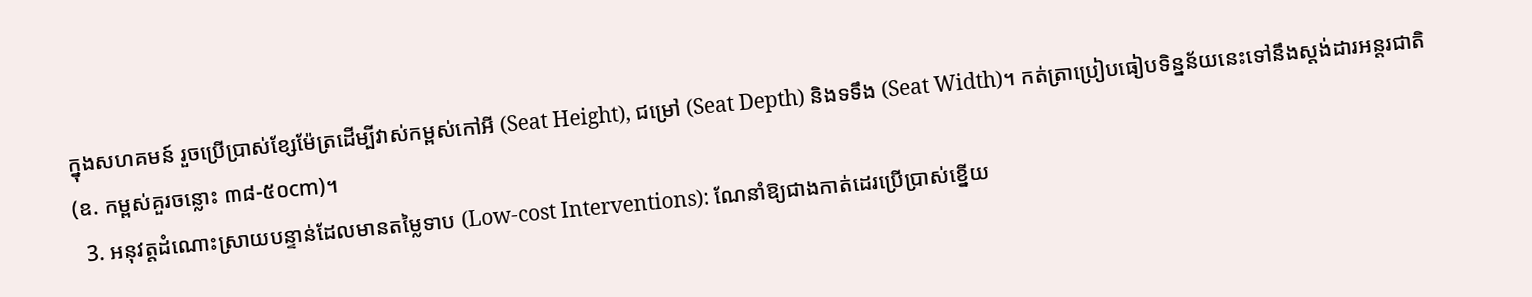ក្នុងសហគមន៍ រួចប្រើប្រាស់ខ្សែម៉ែត្រដើម្បីវាស់កម្ពស់កៅអី (Seat Height), ជម្រៅ (Seat Depth) និងទទឹង (Seat Width)។ កត់ត្រាប្រៀបធៀបទិន្នន័យនេះទៅនឹងស្តង់ដារអន្តរជាតិ (ឧ. កម្ពស់គួរចន្លោះ ៣៨-៥០cm)។
  3. អនុវត្តដំណោះស្រាយបន្ទាន់ដែលមានតម្លៃទាប (Low-cost Interventions): ណែនាំឱ្យជាងកាត់ដេរប្រើប្រាស់ខ្នើយ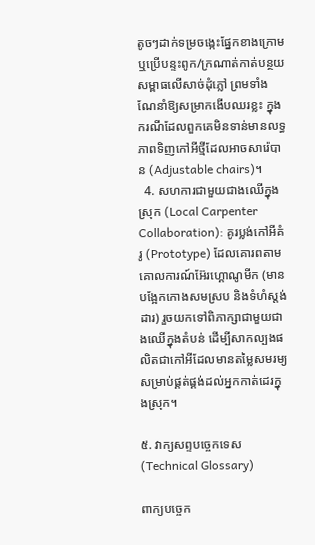តូចៗដាក់ទម្រចង្កេះផ្នែកខាងក្រោម ឬប្រើបន្ទះពូក/ក្រណាត់កាត់បន្ថយសម្ពាធលើសាច់ដុំភ្លៅ ព្រមទាំងណែនាំឱ្យសម្រាកងើបឈរខ្លះ ក្នុងករណីដែលពួកគេមិនទាន់មានលទ្ធភាពទិញកៅអីថ្មីដែលអាចសារ៉េបាន (Adjustable chairs)។
  4. សហការជាមួយជាងឈើក្នុងស្រុក (Local Carpenter Collaboration): គូរប្លង់កៅអីគំរូ (Prototype) ដែលគោរពតាមគោលការណ៍អ៊ែរហ្គោណូមីក (មានបង្អែកកោងសមស្រប និងទំហំស្តង់ដារ) រួចយកទៅពិភាក្សាជាមួយជាងឈើក្នុងតំបន់ ដើម្បីសាកល្បងផលិតជាកៅអីដែលមានតម្លៃសមរម្យសម្រាប់ផ្គត់ផ្គង់ដល់អ្នកកាត់ដេរក្នុងស្រុក។

៥. វាក្យសព្ទបច្ចេកទេស (Technical Glossary)

ពាក្យបច្ចេក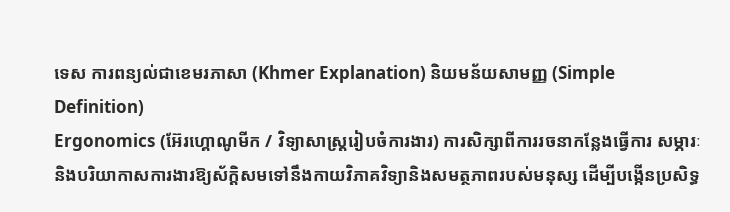ទេស ការពន្យល់ជាខេមរភាសា (Khmer Explanation) និយមន័យសាមញ្ញ (Simple Definition)
Ergonomics (អ៊ែរហ្គោណូមីក / វិទ្យាសាស្ត្ររៀបចំការងារ) ការសិក្សាពីការរចនាកន្លែងធ្វើការ សម្ភារៈ និងបរិយាកាសការងារឱ្យស័ក្តិសមទៅនឹងកាយវិភាគវិទ្យានិងសមត្ថភាពរបស់មនុស្ស ដើម្បីបង្កើនប្រសិទ្ធ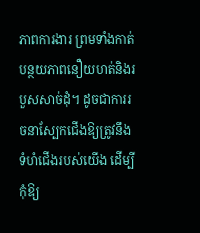ភាពការងារ ព្រមទាំងកាត់បន្ថយភាពនឿយហត់និងរបួសសាច់ដុំ។ ដូចជាការរចនាស្បែកជើងឱ្យត្រូវនឹងទំហំជើងរបស់យើង ដើម្បីកុំឱ្យ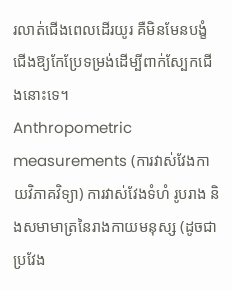រលាត់ជើងពេលដើរយូរ គឺមិនមែនបង្ខំជើងឱ្យកែប្រែទម្រង់ដើម្បីពាក់ស្បែកជើងនោះទេ។
Anthropometric measurements (ការវាស់វែងកាយវិភាគវិទ្យា) ការវាស់វែងទំហំ រូបរាង និងសមាមាត្រនៃរាងកាយមនុស្ស (ដូចជាប្រវែង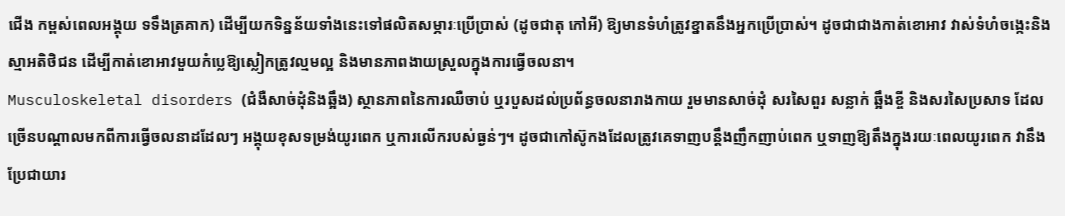ជើង កម្ពស់ពេលអង្គុយ ទទឹងត្រគាក) ដើម្បីយកទិន្នន័យទាំងនេះទៅផលិតសម្ភារៈប្រើប្រាស់ (ដូចជាតុ កៅអី) ឱ្យមានទំហំត្រូវខ្នាតនឹងអ្នកប្រើប្រាស់។ ដូចជាជាងកាត់ខោអាវ វាស់ទំហំចង្កេះនិងស្មាអតិថិជន ដើម្បីកាត់ខោអាវមួយកំប្លេឱ្យស្លៀកត្រូវល្មមល្អ និងមានភាពងាយស្រួលក្នុងការធ្វើចលនា។
Musculoskeletal disorders (ជំងឺសាច់ដុំនិងឆ្អឹង) ស្ថានភាពនៃការឈឺចាប់ ឬរបួសដល់ប្រព័ន្ធចលនារាងកាយ រួមមានសាច់ដុំ សរសៃពួរ សន្លាក់ ឆ្អឹងខ្ចី និងសរសៃប្រសាទ ដែលច្រើនបណ្តាលមកពីការធ្វើចលនាដដែលៗ អង្គុយខុសទម្រង់យូរពេក ឬការលើករបស់ធ្ងន់ៗ។ ដូចជាកៅស៊ូកងដែលត្រូវគេទាញបន្តឹងញឹកញាប់ពេក ឬទាញឱ្យតឹងក្នុងរយៈពេលយូរពេក វានឹងប្រែជាយារ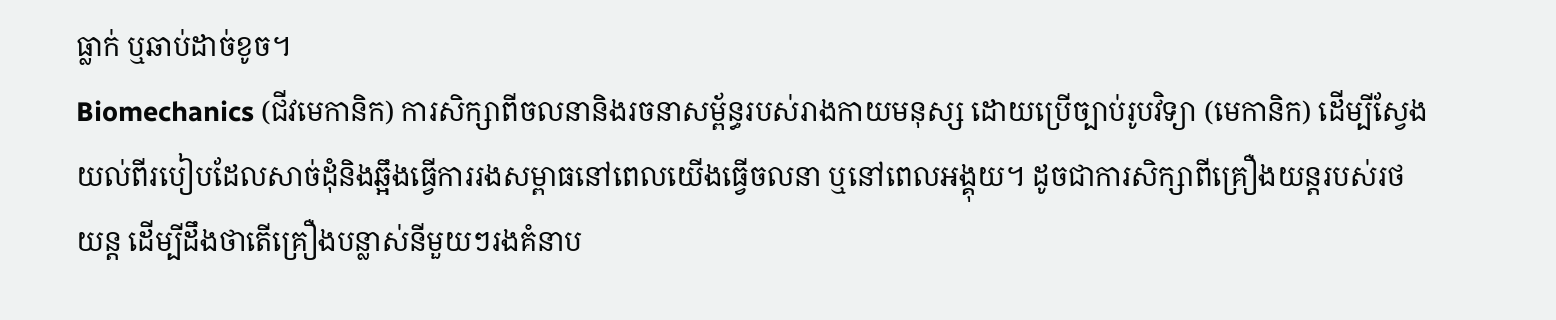ធ្លាក់ ឬឆាប់ដាច់ខូច។
Biomechanics (ជីវមេកានិក) ការសិក្សាពីចលនានិងរចនាសម្ព័ន្ធរបស់រាងកាយមនុស្ស ដោយប្រើច្បាប់រូបវិទ្យា (មេកានិក) ដើម្បីស្វែងយល់ពីរបៀបដែលសាច់ដុំនិងឆ្អឹងធ្វើការរងសម្ពាធនៅពេលយើងធ្វើចលនា ឬនៅពេលអង្គុយ។ ដូចជាការសិក្សាពីគ្រឿងយន្តរបស់រថយន្ត ដើម្បីដឹងថាតើគ្រឿងបន្លាស់នីមួយៗរងគំនាប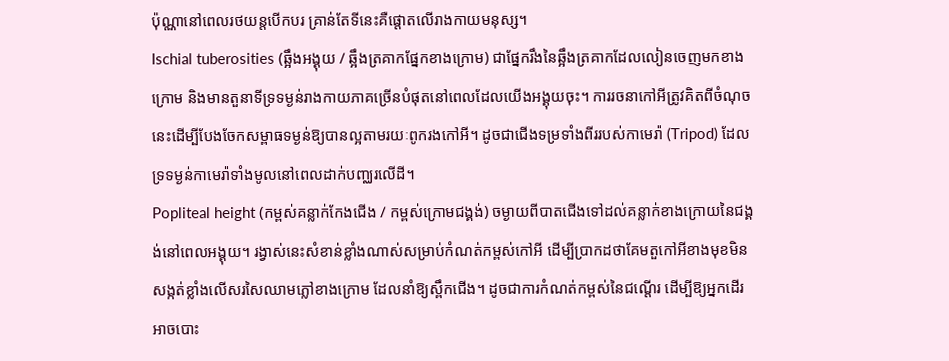ប៉ុណ្ណានៅពេលរថយន្តបើកបរ គ្រាន់តែទីនេះគឺផ្តោតលើរាងកាយមនុស្ស។
Ischial tuberosities (ឆ្អឹងអង្គុយ / ឆ្អឹងត្រគាកផ្នែកខាងក្រោម) ជាផ្នែករឹងនៃឆ្អឹងត្រគាកដែលលៀនចេញមកខាងក្រោម និងមានតួនាទីទ្រទម្ងន់រាងកាយភាគច្រើនបំផុតនៅពេលដែលយើងអង្គុយចុះ។ ការរចនាកៅអីត្រូវគិតពីចំណុចនេះដើម្បីបែងចែកសម្ពាធទម្ងន់ឱ្យបានល្អតាមរយៈពូករងកៅអី។ ដូចជាជើងទម្រទាំងពីររបស់កាមេរ៉ា (Tripod) ដែលទ្រទម្ងន់កាមេរ៉ាទាំងមូលនៅពេលដាក់បញ្ឈរលើដី។
Popliteal height (កម្ពស់គន្លាក់កែងជើង / កម្ពស់ក្រោមជង្គង់) ចម្ងាយពីបាតជើងទៅដល់គន្លាក់ខាងក្រោយនៃជង្គង់នៅពេលអង្គុយ។ រង្វាស់នេះសំខាន់ខ្លាំងណាស់សម្រាប់កំណត់កម្ពស់កៅអី ដើម្បីប្រាកដថាគែមតួកៅអីខាងមុខមិនសង្កត់ខ្លាំងលើសរសៃឈាមភ្លៅខាងក្រោម ដែលនាំឱ្យស្ពឹកជើង។ ដូចជាការកំណត់កម្ពស់នៃជណ្តើរ ដើម្បីឱ្យអ្នកដើរអាចបោះ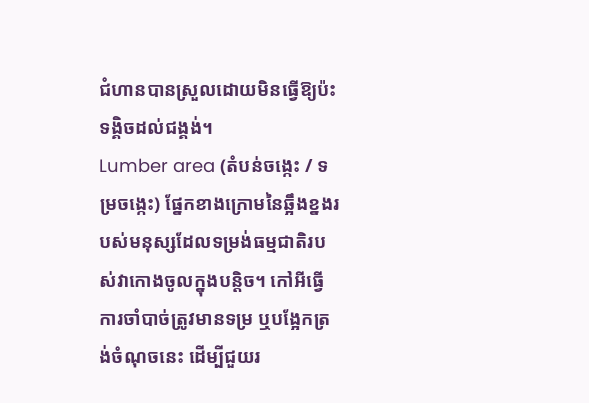ជំហានបានស្រួលដោយមិនធ្វើឱ្យប៉ះទង្គិចដល់ជង្គង់។
Lumber area (តំបន់ចង្កេះ / ទម្រចង្កេះ) ផ្នែកខាងក្រោមនៃឆ្អឹងខ្នងរបស់មនុស្សដែលទម្រង់ធម្មជាតិរបស់វាកោងចូលក្នុងបន្តិច។ កៅអីធ្វើការចាំបាច់ត្រូវមានទម្រ ឬបង្អែកត្រង់ចំណុចនេះ ដើម្បីជួយរ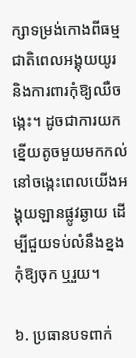ក្សាទម្រង់កោងពីធម្មជាតិពេលអង្គុយយូរ និងការពារកុំឱ្យឈឺចង្កេះ។ ដូចជាការយកខ្នើយតូចមួយមកកល់នៅចង្កេះពេលយើងអង្គុយឡានផ្លូវឆ្ងាយ ដើម្បីជួយទប់លំនឹងខ្នងកុំឱ្យចុក ឬរួយ។

៦. ប្រធានបទពាក់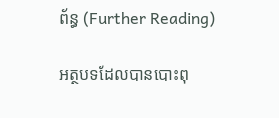ព័ន្ធ (Further Reading)

អត្ថបទដែលបានបោះពុ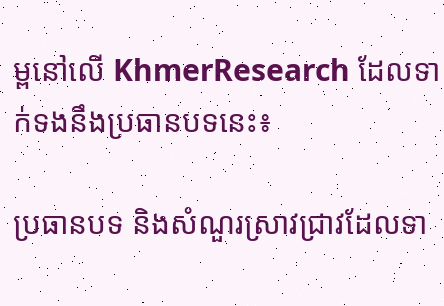ម្ពនៅលើ KhmerResearch ដែលទាក់ទងនឹងប្រធានបទនេះ៖

ប្រធានបទ និងសំណួរស្រាវជ្រាវដែលទា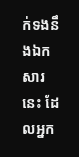ក់ទងនឹងឯកសារនេះ ដែលអ្នក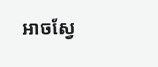អាចស្វែ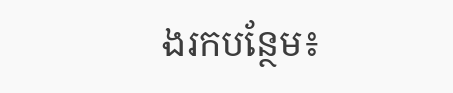ងរកបន្ថែម៖